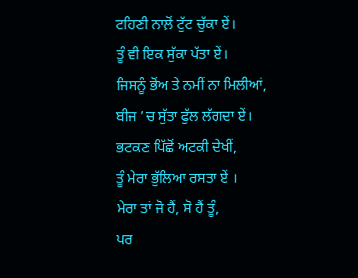ਟਹਿਣੀ ਨਾਲ਼ੋਂ ਟੁੱਟ ਚੁੱਕਾ ਏਂ।
ਤੂੰ ਵੀ ਇਕ ਸੁੱਕਾ ਪੱਤਾ ਏਂ।
ਜਿਸਨੂੰ ਭੋਂਅ ਤੇ ਨਮੀਂ ਨਾ ਮਿਲੀਆਂ,
ਬੀਜ ’ਚ ਸੁੱਤਾ ਫੁੱਲ ਲੱਗਦਾ ਏਂ।
ਭਟਕਣ ਪਿੱਛੋਂ ਅਟਕੀ ਦੇਖੀਂ,
ਤੂੰ ਮੇਰਾ ਭੁੱਲਿਆ ਰਸਤਾ ਏਂ ।
ਮੇਰਾ ਤਾਂ ਜੋ ਹੈਂ, ਸੋ ਹੈਂ ਤੂੰ,
ਪਰ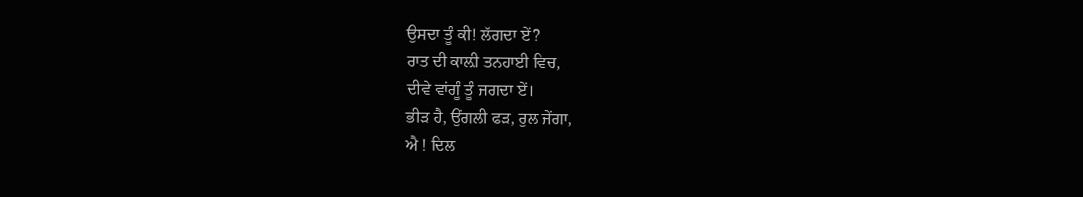ਉਸਦਾ ਤੂੰ ਕੀ! ਲੱਗਦਾ ਏਂ?
ਰਾਤ ਦੀ ਕਾਲ਼ੀ ਤਨਹਾਈ ਵਿਚ,
ਦੀਵੇ ਵਾਂਗੂੰ ਤੂੰ ਜਗਦਾ ਏਂ।
ਭੀੜ ਹੈ, ਉਂਗਲੀ ਫੜ, ਰੁਲ ਜੇਂਗਾ,
ਐ ! ਦਿਲ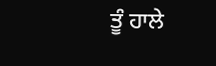ਤੂੰ ਹਾਲੇ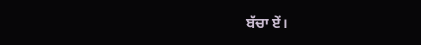ਬੱਚਾ ਏਂ।